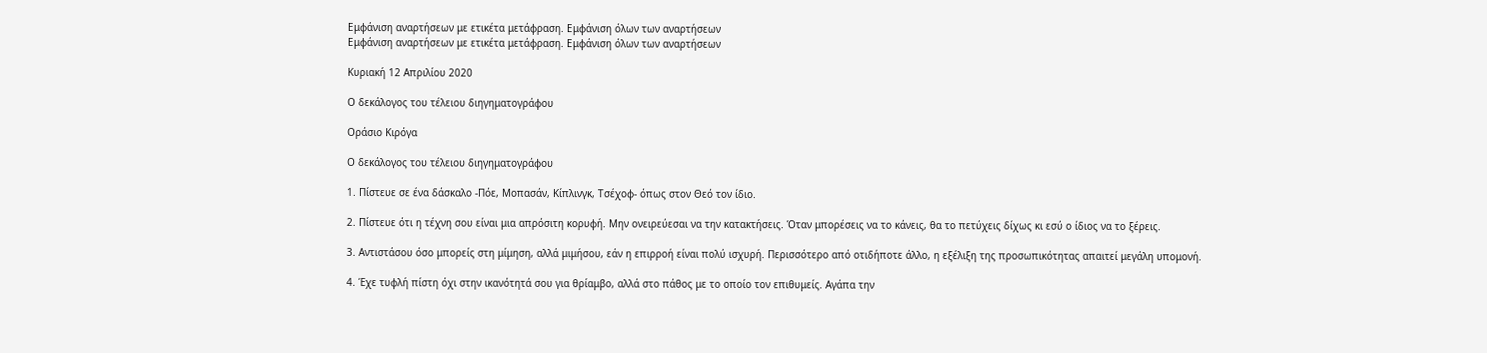Εμφάνιση αναρτήσεων με ετικέτα μετάφραση. Εμφάνιση όλων των αναρτήσεων
Εμφάνιση αναρτήσεων με ετικέτα μετάφραση. Εμφάνιση όλων των αναρτήσεων

Κυριακή 12 Απριλίου 2020

Ο δεκάλογος του τέλειου διηγηματογράφου

Οράσιο Κιρόγα

Ο δεκάλογος του τέλειου διηγηματογράφου

1. Πίστευε σε ένα δάσκαλο -Πόε, Μοπασάν, Κίπλινγκ, Τσέχοφ- όπως στον Θεό τον ίδιο.

2. Πίστευε ότι η τέχνη σου είναι μια απρόσιτη κορυφή. Μην ονειρεύεσαι να την κατακτήσεις. Όταν μπορέσεις να το κάνεις, θα το πετύχεις δίχως κι εσύ ο ίδιος να το ξέρεις.

3. Αντιστάσου όσο μπορείς στη μίμηση, αλλά μιμήσου, εάν η επιρροή είναι πολύ ισχυρή. Περισσότερο από οτιδήποτε άλλο, η εξέλιξη της προσωπικότητας απαιτεί μεγάλη υπομονή.

4. Έχε τυφλή πίστη όχι στην ικανότητά σου για θρίαμβο, αλλά στο πάθος με το οποίο τον επιθυμείς. Αγάπα την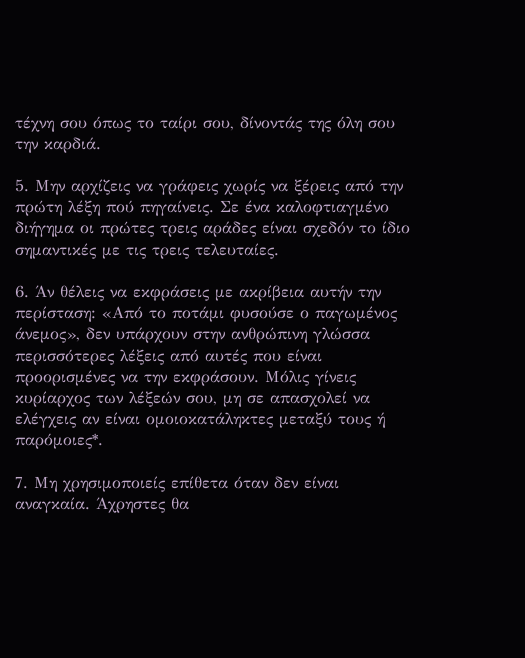τέχνη σου όπως το ταίρι σου, δίνοντάς της όλη σου την καρδιά.

5. Μην αρχίζεις να γράφεις χωρίς να ξέρεις από την πρώτη λέξη πού πηγαίνεις. Σε ένα καλοφτιαγμένο διήγημα οι πρώτες τρεις αράδες είναι σχεδόν το ίδιο σημαντικές με τις τρεις τελευταίες.

6. Άν θέλεις να εκφράσεις με ακρίβεια αυτήν την περίσταση: «Από το ποτάμι φυσούσε ο παγωμένος άνεμος», δεν υπάρχουν στην ανθρώπινη γλώσσα περισσότερες λέξεις από αυτές που είναι προορισμένες να την εκφράσουν. Μόλις γίνεις κυρίαρχος των λέξεών σου, μη σε απασχολεί να ελέγχεις αν είναι ομοιοκατάληκτες μεταξύ τους ή παρόμοιες*.

7. Μη χρησιμοποιείς επίθετα όταν δεν είναι αναγκαία. Άχρηστες θα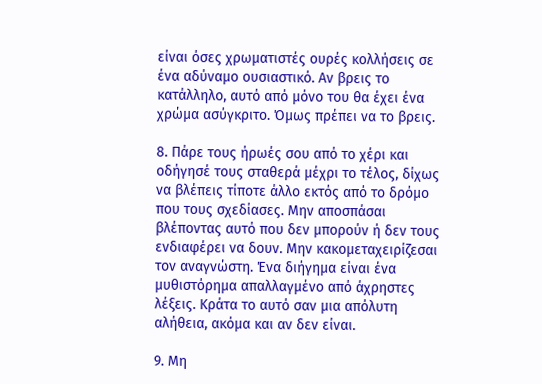είναι όσες χρωματιστές ουρές κολλήσεις σε ένα αδύναμο ουσιαστικό. Αν βρεις το κατάλληλο, αυτό από μόνο του θα έχει ένα χρώμα ασύγκριτο. Όμως πρέπει να το βρεις.

8. Πάρε τους ήρωές σου από το χέρι και οδήγησέ τους σταθερά μέχρι το τέλος, δίχως να βλέπεις τίποτε άλλο εκτός από το δρόμο που τους σχεδίασες. Μην αποσπάσαι βλέποντας αυτό που δεν μπορούν ή δεν τους ενδιαφέρει να δουν. Μην κακομεταχειρίζεσαι τον αναγνώστη. Ένα διήγημα είναι ένα μυθιστόρημα απαλλαγμένο από άχρηστες λέξεις. Κράτα το αυτό σαν μια απόλυτη αλήθεια, ακόμα και αν δεν είναι.

9. Μη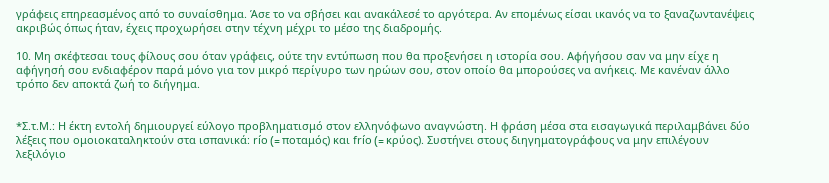γράφεις επηρεασμένος από το συναίσθημα. Άσε το να σβήσει και ανακάλεσέ το αργότερα. Αν επομένως είσαι ικανός να το ξαναζωντανέψεις ακριβώς όπως ήταν, έχεις προχωρήσει στην τέχνη μέχρι το μέσο της διαδρομής.

10. Μη σκέφτεσαι τους φίλους σου όταν γράφεις, ούτε την εντύπωση που θα προξενήσει η ιστορία σου. Αφήγήσου σαν να μην είχε η αφήγησή σου ενδιαφέρον παρά μόνο για τον μικρό περίγυρο των ηρώων σου, στον οποίο θα μπορούσες να ανήκεις. Με κανέναν άλλο τρόπο δεν αποκτά ζωή το διήγημα.


*Σ.τ.Μ.: Η έκτη εντολή δημιουργεί εύλογο προβληματισμό στον ελληνόφωνο αναγνώστη. Η φράση μέσα στα εισαγωγικά περιλαμβάνει δύο λέξεις που ομοιοκαταληκτούν στα ισπανικά: río (= ποταμός) και frío (= κρύος). Συστήνει στους διηγηματογράφους να μην επιλέγουν λεξιλόγιο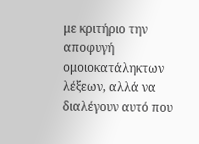με κριτήριο την αποφυγή ομοιοκατάληκτων λέξεων, αλλά να διαλέγουν αυτό που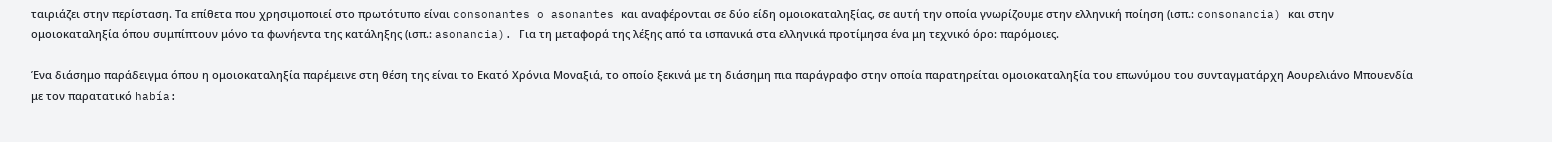ταιριάζει στην περίσταση. Τα επίθετα που χρησιμοποιεί στο πρωτότυπο είναι consonantes o asonantes και αναφέρονται σε δύο είδη ομοιοκαταληξίας, σε αυτή την οποία γνωρίζουμε στην ελληνική ποίηση (ισπ.: consonancia) και στην ομοιοκαταληξία όπου συμπίπτουν μόνο τα φωνήεντα της κατάληξης (ισπ.: asonancia). Για τη μεταφορά της λέξης από τα ισπανικά στα ελληνικά προτίμησα ένα μη τεχνικό όρο: παρόμοιες.

Ένα διάσημο παράδειγμα όπου η ομοιοκαταληξία παρέμεινε στη θέση της είναι το Εκατό Χρόνια Μοναξιά, το οποίο ξεκινά με τη διάσημη πια παράγραφο στην οποία παρατηρείται ομοιοκαταληξία του επωνύμου του συνταγματάρχη Αουρελιάνο Μπουενδία με τον παρατατικό había: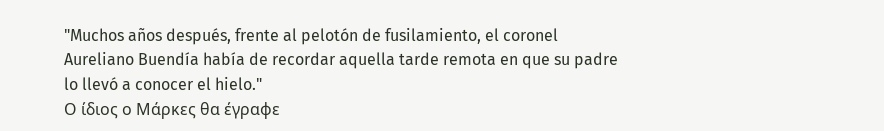"Muchos años después, frente al pelotón de fusilamiento, el coronel Aureliano Buendía había de recordar aquella tarde remota en que su padre lo llevó a conocer el hielo."
Ο ίδιος ο Μάρκες θα έγραφε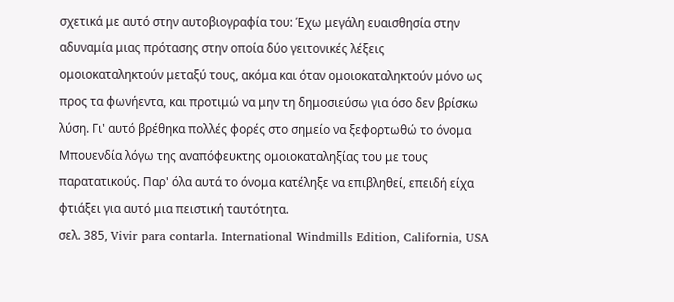σχετικά με αυτό στην αυτοβιογραφία του: Έχω μεγάλη ευαισθησία στην αδυναμία μιας πρότασης στην οποία δύο γειτονικές λέξεις ομοιοκαταληκτούν μεταξύ τους, ακόμα και όταν ομοιοκαταληκτούν μόνο ως προς τα φωνήεντα, και προτιμώ να μην τη δημοσιεύσω για όσο δεν βρίσκω λύση. Γι' αυτό βρέθηκα πολλές φορές στο σημείο να ξεφορτωθώ το όνομα Μπουενδία λόγω της αναπόφευκτης ομοιοκαταληξίας του με τους παρατατικούς. Παρ' όλα αυτά το όνομα κατέληξε να επιβληθεί, επειδή είχα φτιάξει για αυτό μια πειστική ταυτότητα.
σελ. 385, Vivir para contarla. International Windmills Edition, California, USA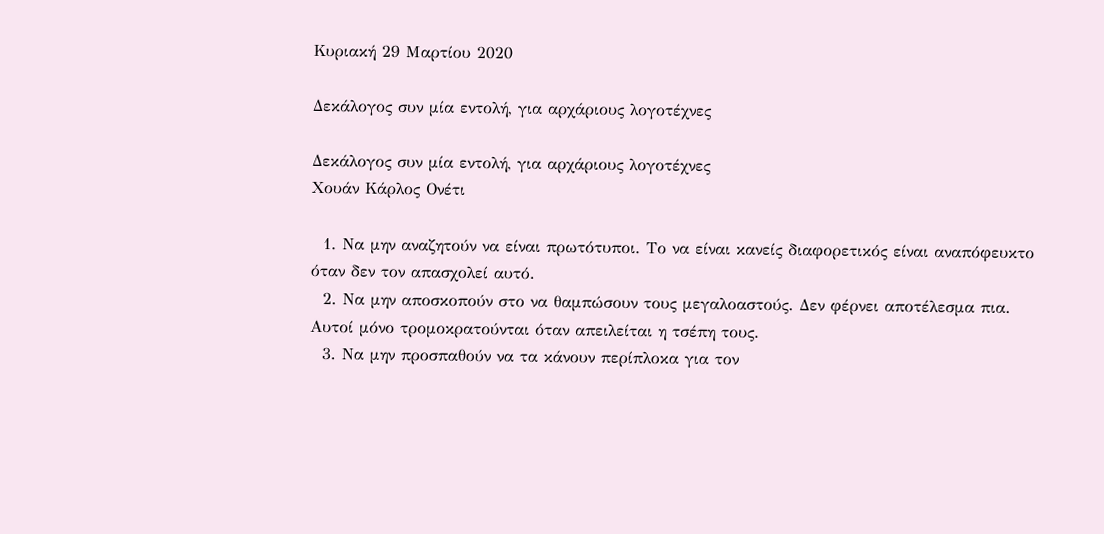Κυριακή 29 Μαρτίου 2020

Δεκάλογος συν μία εντολή, για αρχάριους λογοτέχνες

Δεκάλογος συν μία εντολή, για αρχάριους λογοτέχνες
Χουάν Κάρλος Ονέτι

  1. Να μην αναζητούν να είναι πρωτότυποι. Το να είναι κανείς διαφορετικός είναι αναπόφευκτο όταν δεν τον απασχολεί αυτό.
  2. Να μην αποσκοπούν στο να θαμπώσουν τους μεγαλοαστούς. Δεν φέρνει αποτέλεσμα πια. Αυτοί μόνο τρομοκρατούνται όταν απειλείται η τσέπη τους.
  3. Να μην προσπαθούν να τα κάνουν περίπλοκα για τον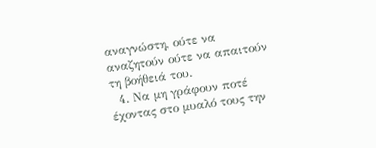αναγνώστη, ούτε να αναζητούν ούτε να απαιτούν τη βοήθειά του.
  4. Να μη γράφουν ποτέ έχοντας στο μυαλό τους την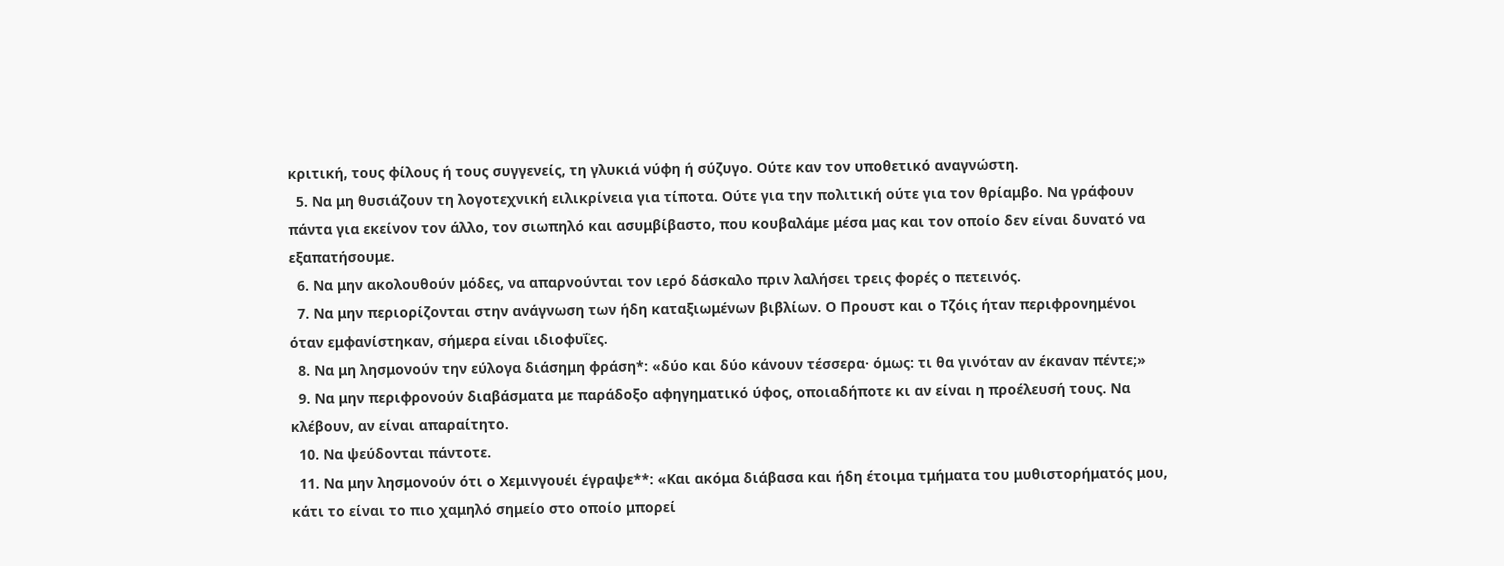κριτική, τους φίλους ή τους συγγενείς, τη γλυκιά νύφη ή σύζυγο. Ούτε καν τον υποθετικό αναγνώστη.
  5. Να μη θυσιάζουν τη λογοτεχνική ειλικρίνεια για τίποτα. Ούτε για την πολιτική ούτε για τον θρίαμβο. Να γράφουν πάντα για εκείνον τον άλλο, τον σιωπηλό και ασυμβίβαστο, που κουβαλάμε μέσα μας και τον οποίο δεν είναι δυνατό να εξαπατήσουμε.
  6. Να μην ακολουθούν μόδες, να απαρνούνται τον ιερό δάσκαλο πριν λαλήσει τρεις φορές ο πετεινός.
  7. Να μην περιορίζονται στην ανάγνωση των ήδη καταξιωμένων βιβλίων. Ο Προυστ και ο Τζόις ήταν περιφρονημένοι όταν εμφανίστηκαν, σήμερα είναι ιδιοφυΐες.
  8. Να μη λησμονούν την εύλογα διάσημη φράση*: «δύο και δύο κάνουν τέσσερα· όμως: τι θα γινόταν αν έκαναν πέντε;»
  9. Να μην περιφρονούν διαβάσματα με παράδοξο αφηγηματικό ύφος, οποιαδήποτε κι αν είναι η προέλευσή τους. Να κλέβουν, αν είναι απαραίτητο.
  10. Να ψεύδονται πάντοτε.
  11. Να μην λησμονούν ότι ο Χεμινγουέι έγραψε**: «Και ακόμα διάβασα και ήδη έτοιμα τμήματα του μυθιστορήματός μου, κάτι το είναι το πιο χαμηλό σημείο στο οποίο μπορεί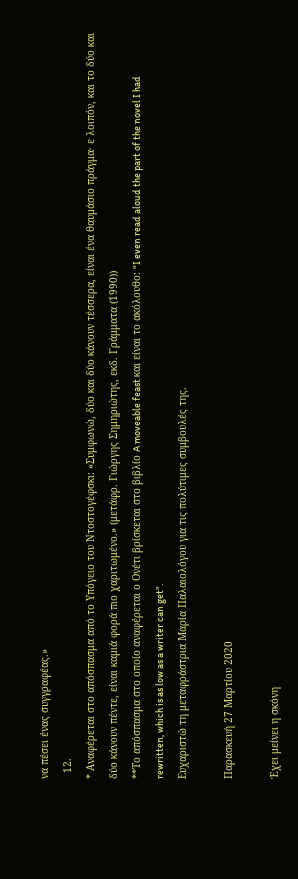να πέσει ένας συγγραφέας.»
  12.
* Αναφέρεται στο απόσπασμα από το Υπόγειο του Ντοστογέφσκι: «Συμφωνώ, δύο και δύο κάνουν τέσσερα, είναι ένα θαυμάσιο πράγμα· ε λοιπόν, και το δύο και δύο κάνουν πέντε, είναι καμιά φορά πιο χαριτωμένο.» (μετάφρ. Γιώργης Σημηριώτης, εκδ. Γράμματα (1990))
**Το απόσπασμα στο οποίο αναφέρεται ο Ονέτι βρίσκεται στο βιβλίο A moveable feast και είναι το ακόλουθο: "I even read aloud the part of the novel I had rewritten, which is as low as a writer can get".
Ευχαριστώ τη μεταφράστρια Μαρία Παλαιολόγου για τις πολύτιμες συμβουλές της.

Παρασκευή 27 Μαρτίου 2020

Έχει μείνει η σκόνη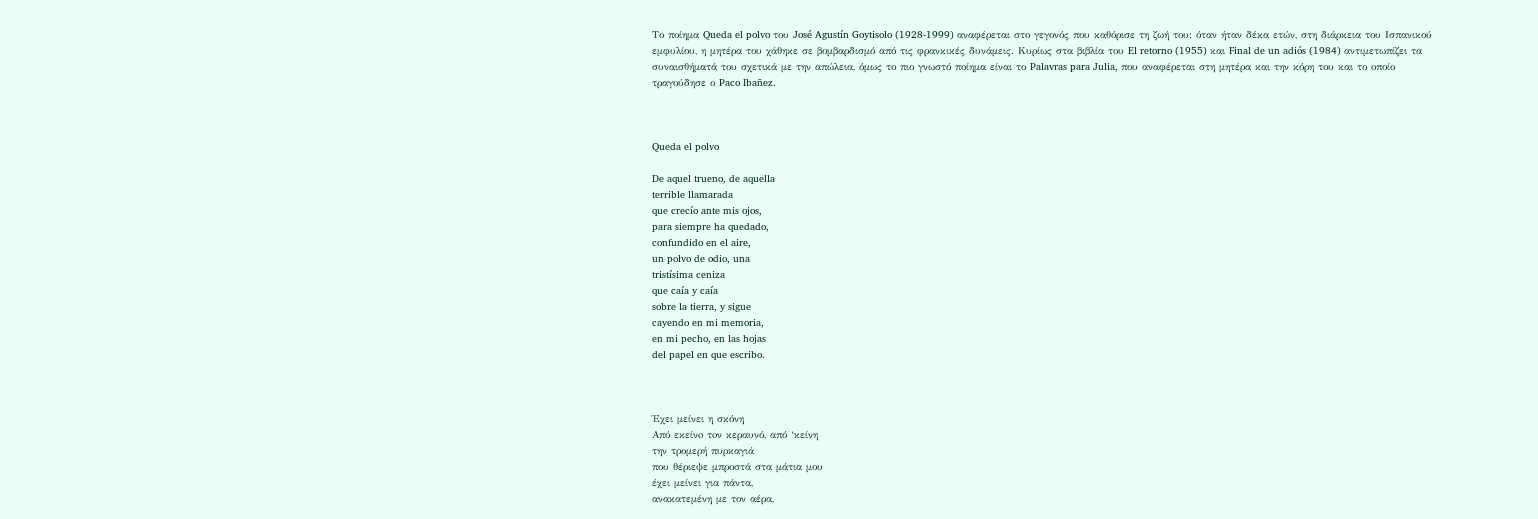Το ποίημα Queda el polvo του José Agustín Goytisolo (1928-1999) αναφέρεται στο γεγονός που καθόρισε τη ζωή του: όταν ήταν δέκα ετών, στη διάρκεια του Ισπανικού εμφυλίου, η μητέρα του χάθηκε σε βομβαρδισμό από τις φρανκικές δυνάμεις. Κυρίως στα βιβλία του El retorno (1955) και Final de un adiós (1984) αντιμετωπίζει τα συναισθήματά του σχετικά με την απώλεια, όμως το πιο γνωστό ποίημα είναι το Palavras para Julia, που αναφέρεται στη μητέρα και την κόρη του και το οποίο τραγούδησε ο Paco Ibañez.



Queda el polvo

De aquel trueno, de aquella
terrible llamarada
que crecío ante mis ojos,
para siempre ha quedado,
confundido en el aire,
un polvo de odio, una
tristísima ceniza
que caía y caía
sobre la tierra, y sigue
cayendo en mi memoria,
en mi pecho, en las hojas
del papel en que escribo.



Έχει μείνει η σκόνη
Από εκείνo τoν κεραυνό, από ‘κείνη
την τρομερή πυρκαγιά
που θέριεψε μπροστά στα μάτια μου
έχει μείνει για πάντα,
ανακατεμένη με τον αέρα,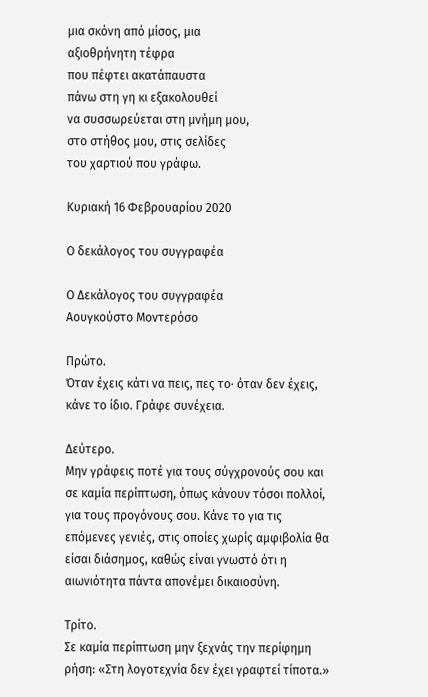μια σκόνη από μίσος, μια
αξιοθρήνητη τέφρα
που πέφτει ακατάπαυστα
πάνω στη γη κι εξακολουθεί
να συσσωρεύεται στη μνήμη μου,
στο στήθος μου, στις σελίδες
του χαρτιού που γράφω.

Κυριακή 16 Φεβρουαρίου 2020

Ο δεκάλογος του συγγραφέα

Ο Δεκάλογος του συγγραφέα
Αουγκούστο Μοντερόσο

Πρώτο.
Όταν έχεις κάτι να πεις, πες το· όταν δεν έχεις, κάνε το ίδιο. Γράφε συνέχεια.

Δεύτερο.
Μην γράφεις ποτέ για τους σύγχρονούς σου και σε καμία περίπτωση, όπως κάνουν τόσοι πολλοί, για τους προγόνους σου. Κάνε το για τις επόμενες γενιές, στις οποίες χωρίς αμφιβολία θα είσαι διάσημος, καθώς είναι γνωστό ότι η αιωνιότητα πάντα απονέμει δικαιοσύνη.

Τρίτο.
Σε καμία περίπτωση μην ξεχνάς την περίφημη ρήση: «Στη λογοτεχνία δεν έχει γραφτεί τίποτα.»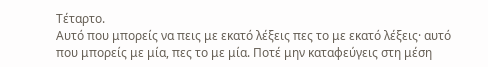Τέταρτο.
Αυτό που μπορείς να πεις με εκατό λέξεις πες το με εκατό λέξεις· αυτό που μπορείς με μία, πες το με μία. Ποτέ μην καταφεύγεις στη μέση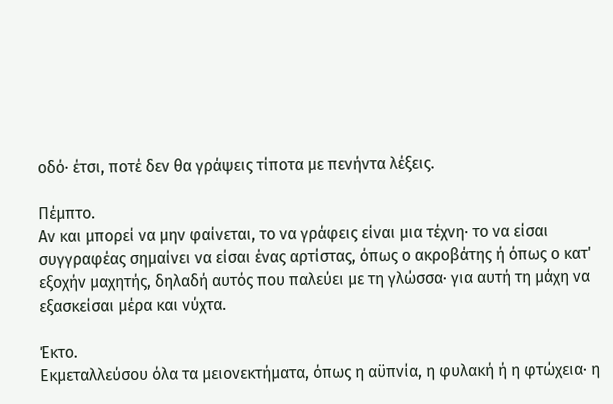οδό· έτσι, ποτέ δεν θα γράψεις τίποτα με πενήντα λέξεις.

Πέμπτο.
Αν και μπορεί να μην φαίνεται, το να γράφεις είναι μια τέχνη· το να είσαι συγγραφέας σημαίνει να είσαι ένας αρτίστας, όπως ο ακροβάτης ή όπως ο κατ' εξοχήν μαχητής, δηλαδή αυτός που παλεύει με τη γλώσσα· για αυτή τη μάχη να εξασκείσαι μέρα και νύχτα.

Έκτο.
Εκμεταλλεύσου όλα τα μειονεκτήματα, όπως η αϋπνία, η φυλακή ή η φτώχεια· η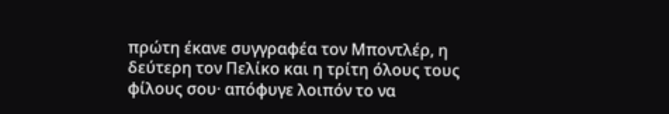πρώτη έκανε συγγραφέα τον Μποντλέρ, η δεύτερη τον Πελίκο και η τρίτη όλους τους φίλους σου· απόφυγε λοιπόν το να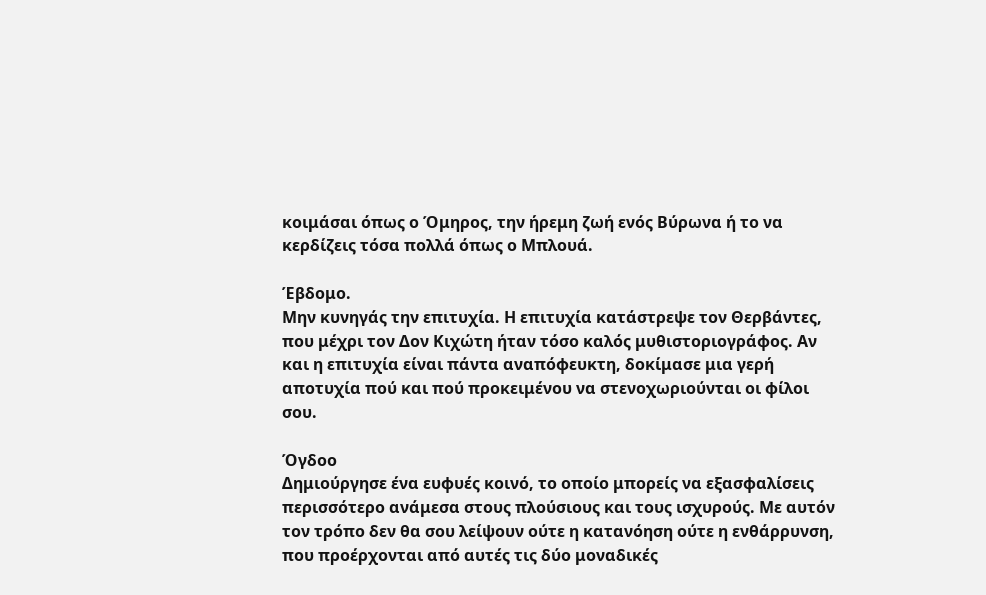κοιμάσαι όπως ο Όμηρος, την ήρεμη ζωή ενός Βύρωνα ή το να κερδίζεις τόσα πολλά όπως ο Μπλουά.

Έβδομο.
Μην κυνηγάς την επιτυχία. Η επιτυχία κατάστρεψε τον Θερβάντες, που μέχρι τον Δον Κιχώτη ήταν τόσο καλός μυθιστοριογράφος. Αν και η επιτυχία είναι πάντα αναπόφευκτη, δοκίμασε μια γερή αποτυχία πού και πού προκειμένου να στενοχωριούνται οι φίλοι σου.

Όγδοο
Δημιούργησε ένα ευφυές κοινό, το οποίο μπορείς να εξασφαλίσεις περισσότερο ανάμεσα στους πλούσιους και τους ισχυρούς. Με αυτόν τον τρόπο δεν θα σου λείψουν ούτε η κατανόηση ούτε η ενθάρρυνση, που προέρχονται από αυτές τις δύο μοναδικές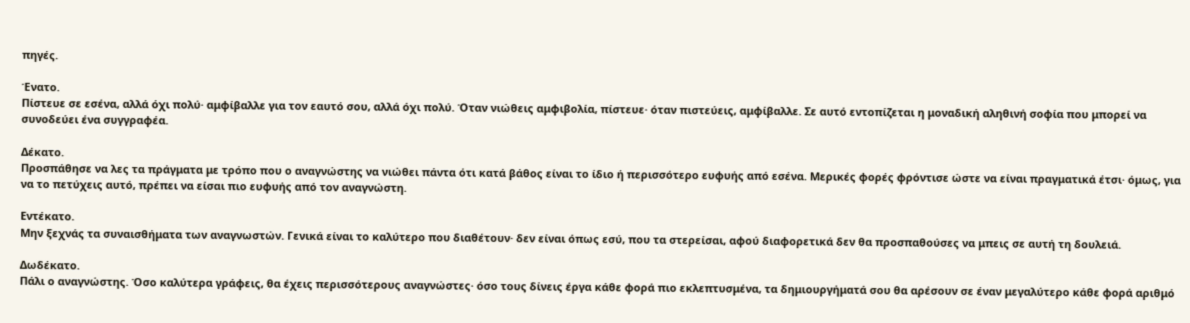πηγές.

Ένατο.
Πίστευε σε εσένα, αλλά όχι πολύ· αμφίβαλλε για τον εαυτό σου, αλλά όχι πολύ. Όταν νιώθεις αμφιβολία, πίστευε· όταν πιστεύεις, αμφίβαλλε. Σε αυτό εντοπίζεται η μοναδική αληθινή σοφία που μπορεί να συνοδεύει ένα συγγραφέα.

Δέκατο.
Προσπάθησε να λες τα πράγματα με τρόπο που ο αναγνώστης να νιώθει πάντα ότι κατά βάθος είναι το ίδιο ή περισσότερο ευφυής από εσένα. Μερικές φορές φρόντισε ώστε να είναι πραγματικά έτσι· όμως, για να το πετύχεις αυτό, πρέπει να είσαι πιο ευφυής από τον αναγνώστη.

Εντέκατο.
Μην ξεχνάς τα συναισθήματα των αναγνωστών. Γενικά είναι το καλύτερο που διαθέτουν· δεν είναι όπως εσύ, που τα στερείσαι, αφού διαφορετικά δεν θα προσπαθούσες να μπεις σε αυτή τη δουλειά.

Δωδέκατο.
Πάλι ο αναγνώστης. Όσο καλύτερα γράφεις, θα έχεις περισσότερους αναγνώστες· όσο τους δίνεις έργα κάθε φορά πιο εκλεπτυσμένα, τα δημιουργήματά σου θα αρέσουν σε έναν μεγαλύτερο κάθε φορά αριθμό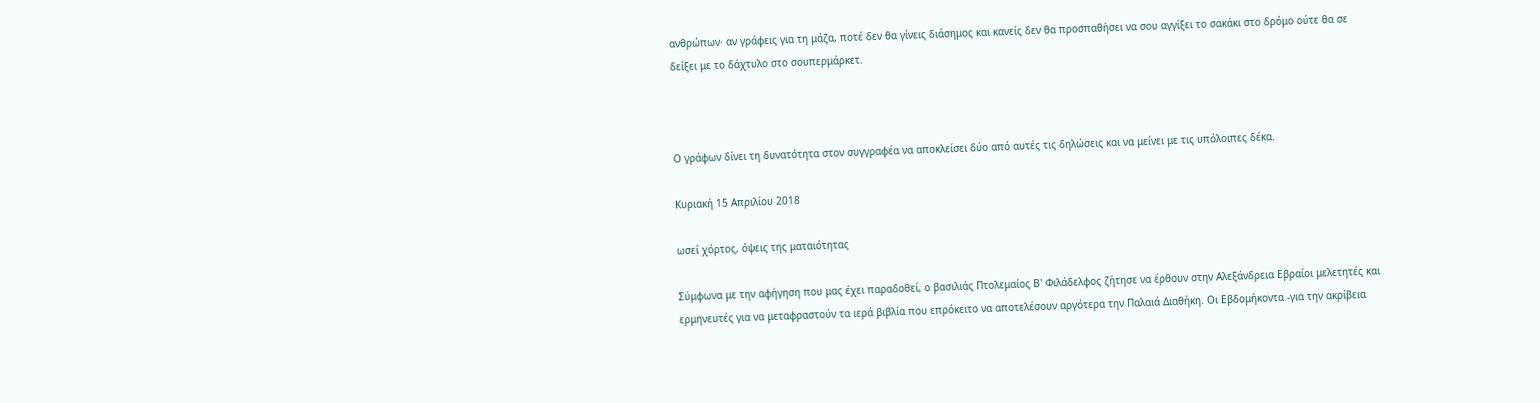ανθρώπων· αν γράφεις για τη μάζα, ποτέ δεν θα γίνεις διάσημος και κανείς δεν θα προσπαθήσει να σου αγγίξει το σακάκι στο δρόμο ούτε θα σε δείξει με το δάχτυλο στο σουπερμάρκετ.



Ο γράφων δίνει τη δυνατότητα στον συγγραφέα να αποκλείσει δύο από αυτές τις δηλώσεις και να μείνει με τις υπόλοιπες δέκα.

Κυριακή 15 Απριλίου 2018

ωσεί χόρτος, όψεις της ματαιότητας

Σύμφωνα με την αφήγηση που μας έχει παραδοθεί, ο βασιλιάς Πτολεμαίος Β' Φιλάδελφος ζήτησε να έρθουν στην Αλεξάνδρεια Εβραίοι μελετητές και ερμηνευτές για να μεταφραστούν τα ιερά βιβλία που επρόκειτο να αποτελέσουν αργότερα την Παλαιά Διαθήκη. Οι Εβδομήκοντα -για την ακρίβεια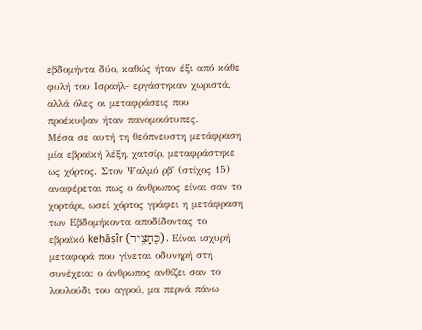εβδομήντα δύο, καθώς ήταν έξι από κάθε φυλή του Ισραήλ- εργάστηκαν χωριστά, αλλά όλες οι μεταφράσεις που προέκυψαν ήταν πανομοιότυπες.
Μέσα σε αυτή τη θεόπνευστη μετάφραση μία εβραϊκή λέξη, χατσίρ, μεταφράστηκε ως χόρτος. Στον Ψαλμό ρβ' (στίχος 15) αναφέρεται πως ο άνθρωπος είναι σαν το χορτάρι, ωσεί χόρτος γράφει η μετάφραση των Εβδομήκοντα αποδίδοντας το εβραϊκό keḥāṣîr (כֶּחָצִ֥יר). Είναι ισχυρή μεταφορά που γίνεται οδυνηρή στη συνέχεια: ο άνθρωπος ανθίζει σαν το λουλούδι του αγρού, μα περνά πάνω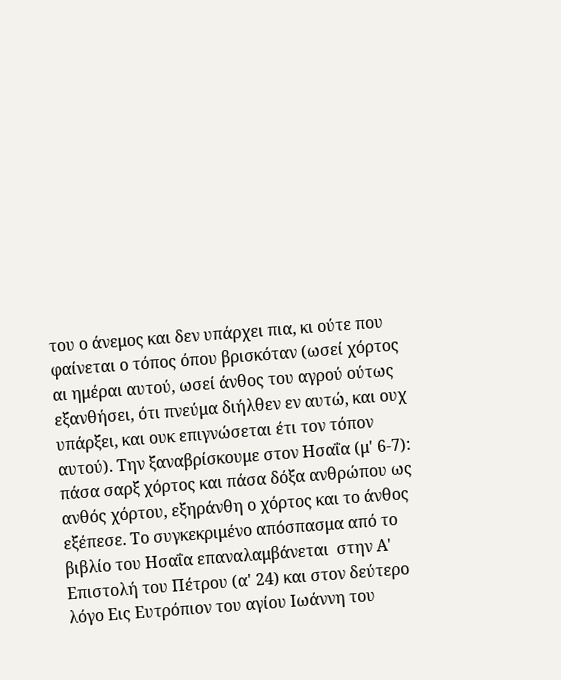του ο άνεμος και δεν υπάρχει πια, κι ούτε που φαίνεται ο τόπος όπου βρισκόταν (ωσεί χόρτος αι ημέραι αυτού, ωσεί άνθος του αγρού ούτως εξανθήσει, ότι πνεύμα διήλθεν εν αυτώ, και ουχ υπάρξει, και ουκ επιγνώσεται έτι τον τόπον αυτού). Την ξαναβρίσκουμε στον Ησαΐα (μ' 6-7): πάσα σαρξ χόρτος και πάσα δόξα ανθρώπου ως ανθός χόρτου, εξηράνθη ο χόρτος και το άνθος εξέπεσε. Το συγκεκριμένο απόσπασμα από το βιβλίο του Ησαΐα επαναλαμβάνεται  στην Α' Επιστολή του Πέτρου (α' 24) και στον δεύτερο λόγο Εις Ευτρόπιον του αγίου Ιωάννη του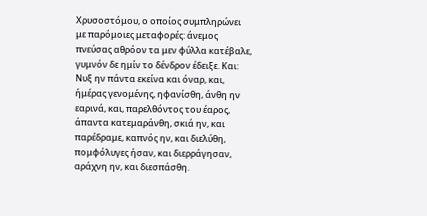Χρυσοστόμου, ο οποίος συμπληρώνει με παρόμοιες μεταφορές: άνεμος πνεύσας αθρόον τα μεν φύλλα κατέβαλε, γυμνόν δε ημίν το δένδρον έδειξε. Και:
Νυξ ην πάντα εκείνα και όναρ, και, ήμέρας γενομένης, ηφανίσθη, άνθη ην εαρινά, και, παρελθόντος του έαρος, άπαντα κατεμαράνθη, σκιά ην, και παρέδραμε, καπνός ην, και διελύθη, πομφόλυγες ήσαν, και διερράγησαν, αράχνη ην, και διεσπάσθη.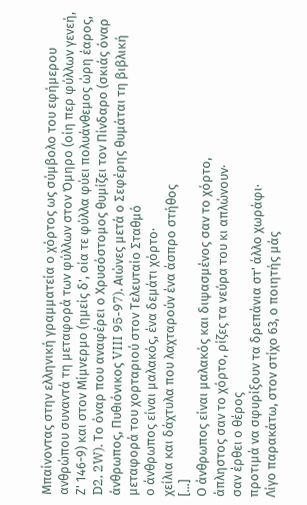Μπαίνοντας στην ελληνική γραμματεία ο χόρτος ως σύμβολο του εφήμερου ανθρώπου συναντά τη μεταφορά των φύλλων στον Όμηρο (οίη περ φύλλων γενεή, Ζ' 146-9) και στον Μίμνερμο (ημείς δ', οία τε φύλλα φύει πολυάνθεμος ώρη έαρος, D2, 2W). Το όναρ που αναφέρει ο Χρυσόστομος θυμίζει τον Πίνδαρο (σκιάς όναρ άνθρωπος, Πυθιόνικος VIII 95-97). Αιώνες μετά ο Σεφέρης θυμάται τη βιβλική μεταφορά του χορταριού στον Τελευταίο Σταθμό
ο άνθρωπος είναι μαλακός, ένα δεμάτι χόρτο·
χείλια και δάχτυλα που λαχταρούν ένα άσπρο στήθος
[...]
Ο άνθρωπος είναι μαλακός και διψασμένος σαν το χόρτο,
άπληστος σαν το χόρτο, ρίζες τα νεύρα του κι απλώνουν·
σαν έρθει ο θέρος
προτιμά να σφυρίξουν τα δρεπάνια στ' άλλο χωράφι·
Λίγο παρακάτω, στον στίχο 63, ο ποιητής μάς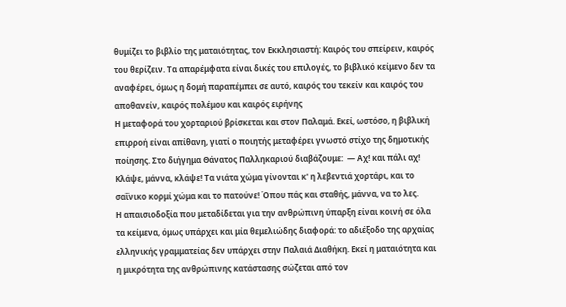θυμίζει το βιβλίο της ματαιότητας, τον Εκκλησιαστή: Καιρός του σπείρειν, καιρός του θερίζειν. Τα απαρέμφατα είναι δικές του επιλογές, το βιβλικό κείμενο δεν τα αναφέρει, όμως η δομή παραπέμπει σε αυτό, καιρός του τεκείν και καιρός του αποθανείν, καιρός πολέμου και καιρός ειρήνης
Η μεταφορά του χορταριού βρίσκεται και στον Παλαμά. Εκεί, ωστόσο, η βιβλική επιρροή είναι απίθανη, γιατί ο ποιητής μεταφέρει γνωστό στίχο της δημοτικής ποίησης. Στο διήγημα Θάνατος Παλληκαριού διαβάζουμε:  — Αχ! και πάλι αχ! Κλάψε, μάννα, κλάψε! Τα νιάτα χώμα γίνονται κ' η λεβεντιά χορτάρι, και το σαΐνικο κορμί χώμα και το πατούνε! Όπου πάς και σταθής, μάννα, να το λες.
Η απαισιοδοξία που μεταδίδεται για την ανθρώπινη ύπαρξη είναι κοινή σε όλα τα κείμενα, όμως υπάρχει και μία θεμελιώδης διαφορά: το αδιέξοδο της αρχαίας ελληνικής γραμματείας δεν υπάρχει στην Παλαιά Διαθήκη. Εκεί η ματαιότητα και η μικρότητα της ανθρώπινης κατάστασης σώζεται από τον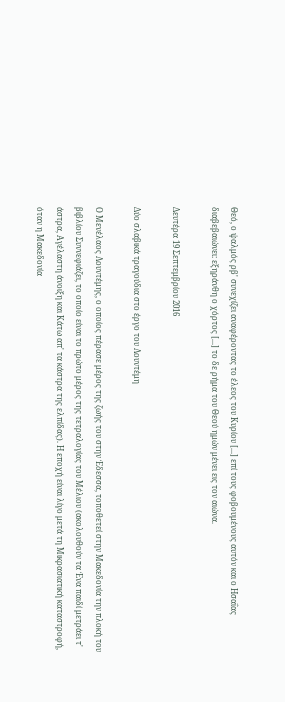Θεό, ο ψαλμός ρβ' συνεχίζει αναφέροντας το έλεος του Κυρίου [...] επί τους φοβουμένους αυτόν και ο Ησαΐας διαβεβαιώνει: εξηράνθη ο χόρτος [...] το δε ρήμα του Θεού ημών μένει εις τον αιώνα.

Δευτέρα 19 Σεπτεμβρίου 2016

Δύο σλαβικά τραγούδια στο έργο του Λουντέμη

Ο Μενέλαος Λουντέμης, ο οποίος πέρασε μέρος της ζωής του στην Έδεσσα, τοποθετεί στην Μακεδονία την πλοκή του βιβλίου Συννεφιάζει, το οποίο είναι το πρώτο μέρος της τετραλογίας του Μέλιου (ακολουθούν τα Ένα παιδί μετράει τ' άστρα, Αγέλαστη άνοιξη και Κάτω απ' τα κάστρα της ελπίδας). Η εποχή είναι λίγο μετά τη Μικρασιατική καταστροφή, όταν η Μακεδονία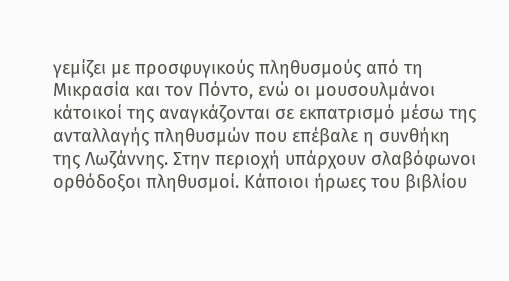γεμίζει με προσφυγικούς πληθυσμούς από τη Μικρασία και τον Πόντο, ενώ οι μουσουλμάνοι κάτοικοί της αναγκάζονται σε εκπατρισμό μέσω της ανταλλαγής πληθυσμών που επέβαλε η συνθήκη της Λωζάννης. Στην περιοχή υπάρχουν σλαβόφωνοι ορθόδοξοι πληθυσμοί. Κάποιοι ήρωες του βιβλίου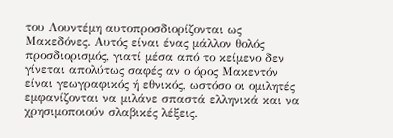του Λουντέμη αυτοπροσδιορίζονται ως Μακεδόνες. Αυτός είναι ένας μάλλον θολός προσδιορισμός, γιατί μέσα από το κείμενο δεν γίνεται απολύτως σαφές αν ο όρος Μακεντόν είναι γεωγραφικός ή εθνικός, ωστόσο οι ομιλητές εμφανίζονται να μιλάνε σπαστά ελληνικά και να χρησιμοποιούν σλαβικές λέξεις.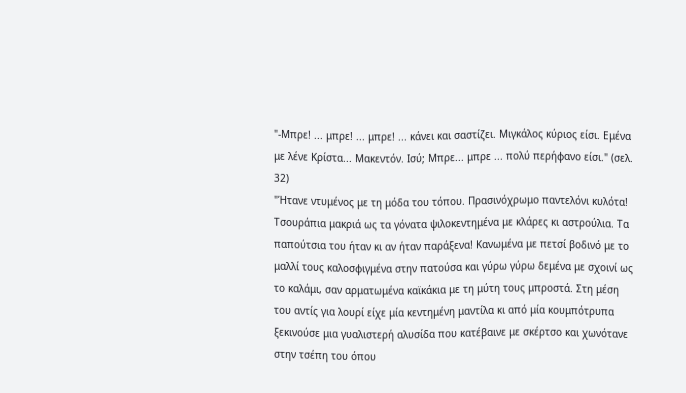"-Μπρε! ... μπρε! ... μπρε! ... κάνει και σαστίζει. Μιγκάλος κύριος είσι. Εμένα με λένε Κρίστα... Μακεντόν. Ισύ; Μπρε... μπρε ... πολύ περήφανο είσι." (σελ. 32)
"Ήτανε ντυμένος με τη μόδα του τόπου. Πρασινόχρωμο παντελόνι κυλότα! Τσουράπια μακριά ως τα γόνατα ψιλοκεντημένα με κλάρες κι αστρούλια. Τα παπούτσια του ήταν κι αν ήταν παράξενα! Κανωμένα με πετσί βοδινό με το μαλλί τους καλοσφιγμένα στην πατούσα και γύρω γύρω δεμένα με σχοινί ως το καλάμι, σαν αρματωμένα καϊκάκια με τη μύτη τους μπροστά. Στη μέση του αντίς για λουρί είχε μία κεντημένη μαντίλα κι από μία κουμπότρυπα ξεκινούσε μια γυαλιστερή αλυσίδα που κατέβαινε με σκέρτσο και χωνότανε στην τσέπη του όπου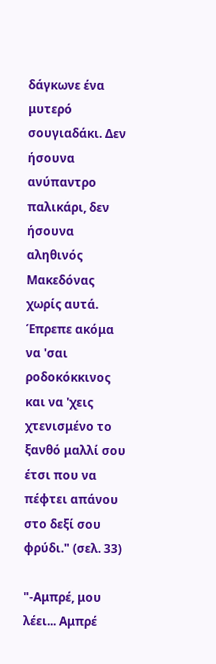δάγκωνε ένα μυτερό σουγιαδάκι. Δεν ήσουνα ανύπαντρο παλικάρι, δεν ήσουνα αληθινός Μακεδόνας χωρίς αυτά. Έπρεπε ακόμα να 'σαι ροδοκόκκινος και να 'χεις χτενισμένο το ξανθό μαλλί σου έτσι που να πέφτει απάνου στο δεξί σου φρύδι." (σελ. 33)

"-Αμπρέ, μου λέει... Αμπρέ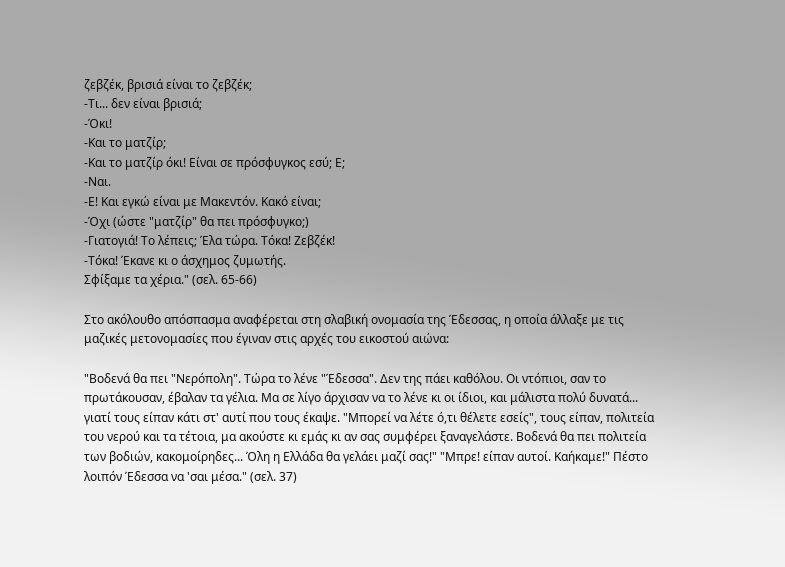ζεβζέκ, βρισιά είναι το ζεβζέκ;
-Τι... δεν είναι βρισιά;
-Όκι!
-Και το ματζίρ;
-Και το ματζίρ όκι! Είναι σε πρόσφυγκος εσύ; Ε;
-Ναι.
-Ε! Και εγκώ είναι με Μακεντόν. Κακό είναι;
-Όχι (ώστε "ματζίρ" θα πει πρόσφυγκο;)
-Γιατογιά! Το λέπεις; Έλα τώρα. Τόκα! Ζεβζέκ!
-Τόκα! Έκανε κι ο άσχημος ζυμωτής.
Σφίξαμε τα χέρια." (σελ. 65-66)

Στο ακόλουθο απόσπασμα αναφέρεται στη σλαβική ονομασία της Έδεσσας, η οποία άλλαξε με τις μαζικές μετονομασίες που έγιναν στις αρχές του εικοστού αιώνα:

"Βοδενά θα πει "Νερόπολη". Τώρα το λένε "Έδεσσα". Δεν της πάει καθόλου. Οι ντόπιοι, σαν το πρωτάκουσαν, έβαλαν τα γέλια. Μα σε λίγο άρχισαν να το λένε κι οι ίδιοι, και μάλιστα πολύ δυνατά... γιατί τους είπαν κάτι στ' αυτί που τους έκαψε. "Μπορεί να λέτε ό,τι θέλετε εσείς", τους είπαν, πολιτεία του νερού και τα τέτοια, μα ακούστε κι εμάς κι αν σας συμφέρει ξαναγελάστε. Βοδενά θα πει πολιτεία των βοδιών, κακομοίρηδες... Όλη η Ελλάδα θα γελάει μαζί σας!" "Μπρε! είπαν αυτοί. Καήκαμε!" Πέστο λοιπόν Έδεσσα να 'σαι μέσα." (σελ. 37)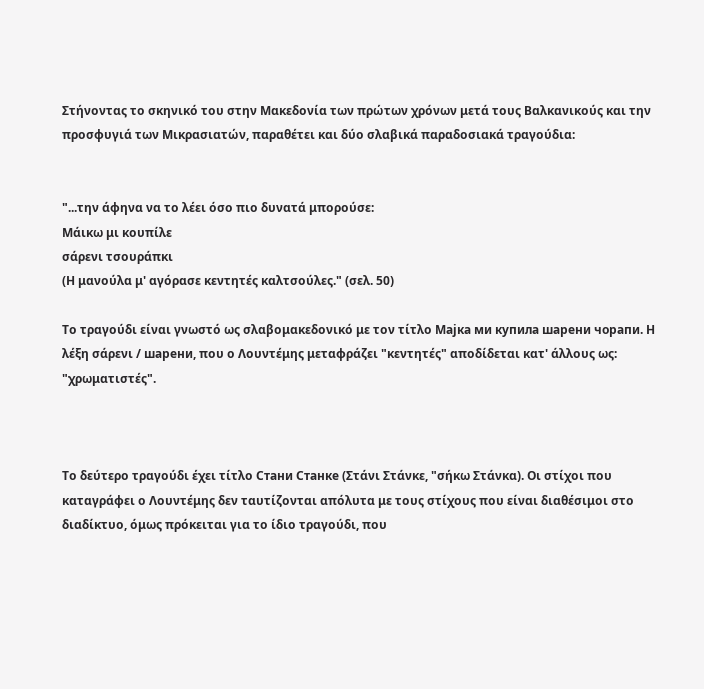Στήνοντας το σκηνικό του στην Μακεδονία των πρώτων χρόνων μετά τους Βαλκανικούς και την προσφυγιά των Μικρασιατών, παραθέτει και δύο σλαβικά παραδοσιακά τραγούδια:


"...την άφηνα να το λέει όσο πιο δυνατά μπορούσε:
Μάικω μι κουπίλε
σάρενι τσουράπκι
(Η μανούλα μ' αγόρασε κεντητές καλτσούλες." (σελ. 50)

Το τραγούδι είναι γνωστό ως σλαβομακεδονικό με τον τίτλο Мајка ми купила шарени чорапи. Η λέξη σάρενι / шарени, που ο Λουντέμης μεταφράζει "κεντητές" αποδίδεται κατ' άλλους ως: "χρωματιστές".



Το δεύτερο τραγούδι έχει τίτλο Стани Станке (Στάνι Στάνκε, "σήκω Στάνκα). Οι στίχοι που καταγράφει ο Λουντέμης δεν ταυτίζονται απόλυτα με τους στίχους που είναι διαθέσιμοι στο διαδίκτυο, όμως πρόκειται για το ίδιο τραγούδι, που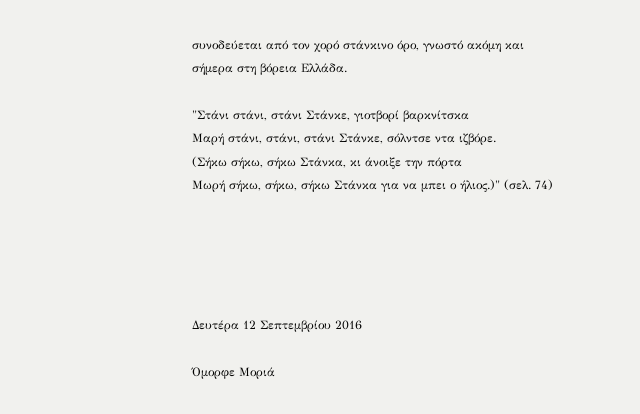συνοδεύεται από τον χορό στάνκινο όρο, γνωστό ακόμη και σήμερα στη βόρεια Ελλάδα.

"Στάνι στάνι, στάνι Στάνκε, γιοτβορί βαρκνίτσκα
Μαρή στάνι, στάνι, στάνι Στάνκε, σόλντσε ντα ιζβόρε.
(Σήκω σήκω, σήκω Στάνκα, κι άνοιξε την πόρτα
Μωρή σήκω, σήκω, σήκω Στάνκα για να μπει ο ήλιος.)" (σελ. 74)





Δευτέρα 12 Σεπτεμβρίου 2016

Όμορφε Μοριά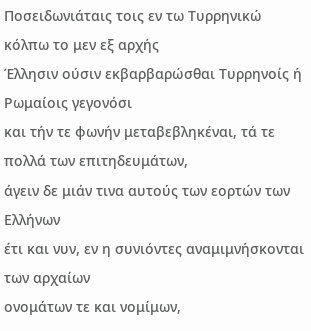Ποσειδωνιάταις τοις εν τω Τυρρηνικώ κόλπω το μεν εξ αρχής
Έλλησιν ούσιν εκβαρβαρώσθαι Τυρρηνοίς ή Pωμαίοις γεγονόσι
και τήν τε φωνήν μεταβεβληκέναι, τά τε πολλά των επιτηδευμάτων,
άγειν δε μιάν τινα αυτούς των εορτών των Ελλήνων
έτι και νυν, εν η συνιόντες αναμιμνήσκονται των αρχαίων
ονομάτων τε και νομίμων,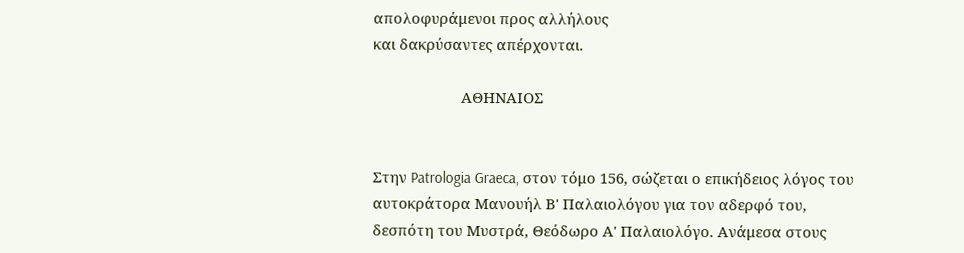απολοφυράμενοι προς αλλήλους
και δακρύσαντες απέρχονται.

                      AΘΗΝAΙΟΣ


Στην Patrologia Graeca, στον τόμο 156, σώζεται ο επικήδειος λόγος του αυτοκράτορα Μανουήλ Β' Παλαιολόγου για τον αδερφό του, δεσπότη του Μυστρά, Θεόδωρο Α' Παλαιολόγο. Ανάμεσα στους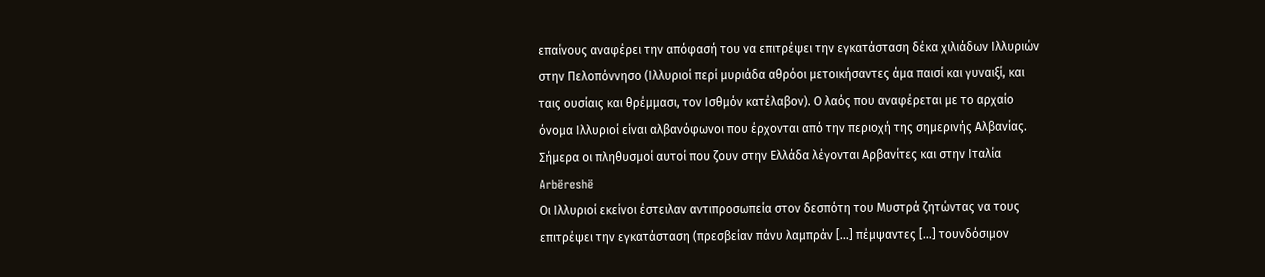επαίνους αναφέρει την απόφασή του να επιτρέψει την εγκατάσταση δέκα χιλιάδων Ιλλυριών στην Πελοπόννησο (Ιλλυριοί περί μυριάδα αθρόοι μετοικήσαντες άμα παισί και γυναιξί, και ταις ουσίαις και θρέμμασι, τον Ισθμόν κατέλαβον). Ο λαός που αναφέρεται με το αρχαίο όνομα Ιλλυριοί είναι αλβανόφωνοι που έρχονται από την περιοχή της σημερινής Αλβανίας. Σήμερα οι πληθυσμοί αυτοί που ζουν στην Ελλάδα λέγονται Αρβανίτες και στην Ιταλία Arbëreshë
Οι Ιλλυριοί εκείνοι έστειλαν αντιπροσωπεία στον δεσπότη του Μυστρά ζητώντας να τους επιτρέψει την εγκατάσταση (πρεσβείαν πάνυ λαμπράν [...] πέμψαντες [...] τουνδόσιμον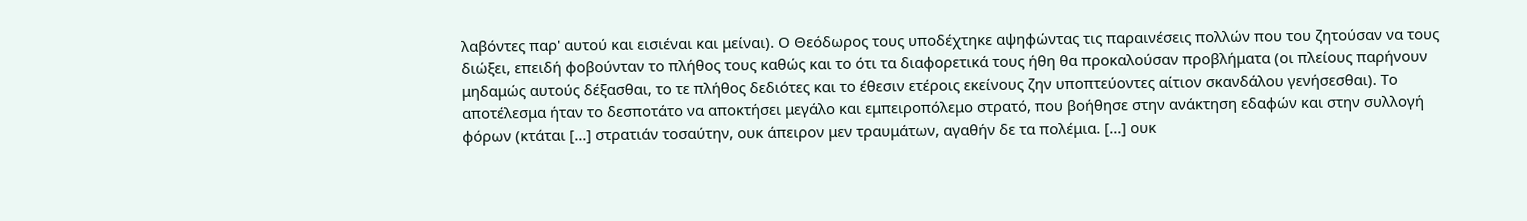λαβόντες παρ' αυτού και εισιέναι και μείναι). Ο Θεόδωρος τους υποδέχτηκε αψηφώντας τις παραινέσεις πολλών που του ζητούσαν να τους διώξει, επειδή φοβούνταν το πλήθος τους καθώς και το ότι τα διαφορετικά τους ήθη θα προκαλούσαν προβλήματα (οι πλείους παρήνουν μηδαμώς αυτούς δέξασθαι, το τε πλήθος δεδιότες και το έθεσιν ετέροις εκείνους ζην υποπτεύοντες αίτιον σκανδάλου γενήσεσθαι). Το αποτέλεσμα ήταν το δεσποτάτο να αποκτήσει μεγάλο και εμπειροπόλεμο στρατό, που βοήθησε στην ανάκτηση εδαφών και στην συλλογή φόρων (κτάται [...] στρατιάν τοσαύτην, ουκ άπειρον μεν τραυμάτων, αγαθήν δε τα πολέμια. [...] ουκ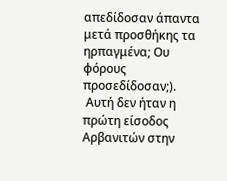απεδίδοσαν άπαντα μετά προσθήκης τα ηρπαγμένα; Ου φόρους προσεδίδοσαν;).
 Αυτή δεν ήταν η πρώτη είσοδος Αρβανιτών στην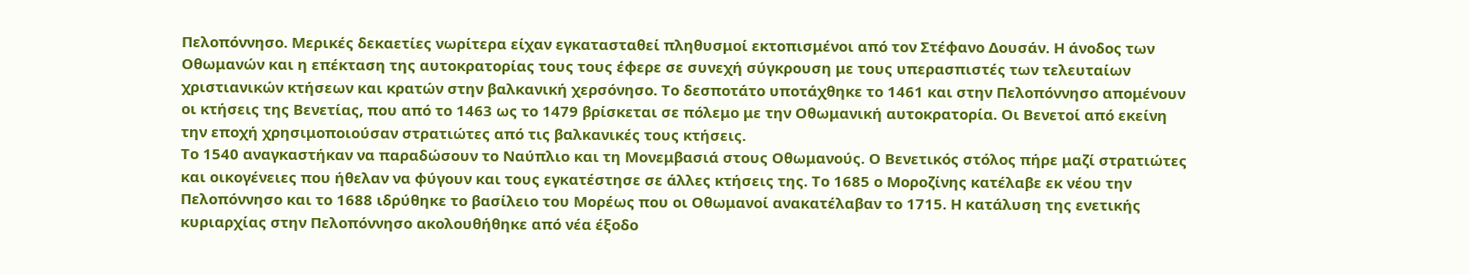Πελοπόννησο. Μερικές δεκαετίες νωρίτερα είχαν εγκατασταθεί πληθυσμοί εκτοπισμένοι από τον Στέφανο Δουσάν. Η άνοδος των Οθωμανών και η επέκταση της αυτοκρατορίας τους τους έφερε σε συνεχή σύγκρουση με τους υπερασπιστές των τελευταίων χριστιανικών κτήσεων και κρατών στην βαλκανική χερσόνησο. Το δεσποτάτο υποτάχθηκε το 1461 και στην Πελοπόννησο απομένουν οι κτήσεις της Βενετίας, που από το 1463 ως το 1479 βρίσκεται σε πόλεμο με την Οθωμανική αυτοκρατορία. Οι Βενετοί από εκείνη την εποχή χρησιμοποιούσαν στρατιώτες από τις βαλκανικές τους κτήσεις.
Το 1540 αναγκαστήκαν να παραδώσουν το Ναύπλιο και τη Μονεμβασιά στους Οθωμανούς. Ο Βενετικός στόλος πήρε μαζί στρατιώτες και οικογένειες που ήθελαν να φύγουν και τους εγκατέστησε σε άλλες κτήσεις της. Το 1685 ο Μοροζίνης κατέλαβε εκ νέου την Πελοπόννησο και το 1688 ιδρύθηκε το βασίλειο του Μορέως που οι Οθωμανοί ανακατέλαβαν το 1715. Η κατάλυση της ενετικής κυριαρχίας στην Πελοπόννησο ακολουθήθηκε από νέα έξοδο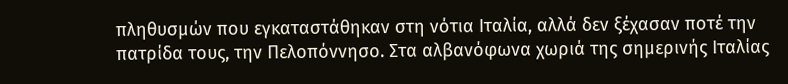πληθυσμών που εγκαταστάθηκαν στη νότια Ιταλία, αλλά δεν ξέχασαν ποτέ την πατρίδα τους, την Πελοπόννησο. Στα αλβανόφωνα χωριά της σημερινής Ιταλίας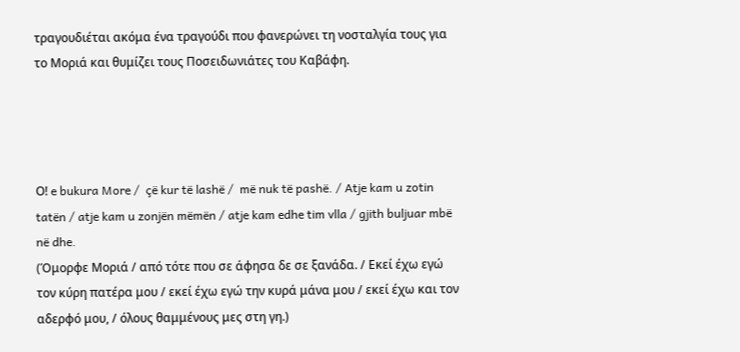τραγουδιέται ακόμα ένα τραγούδι που φανερώνει τη νοσταλγία τους για το Μοριά και θυμίζει τους Ποσειδωνιάτες του Καβάφη.




Ο! e bukura More /  çë kur të lashë /  më nuk të pashë. / Atje kam u zotin tatën / atje kam u zonjën mëmën / atje kam edhe tim vlla / gjith buljuar mbë në dhe.
(Όμορφε Μοριά / από τότε που σε άφησα δε σε ξανάδα. / Εκεί έχω εγώ τον κύρη πατέρα μου / εκεί έχω εγώ την κυρά μάνα μου / εκεί έχω και τον αδερφό μου, / όλους θαμμένους μες στη γη.)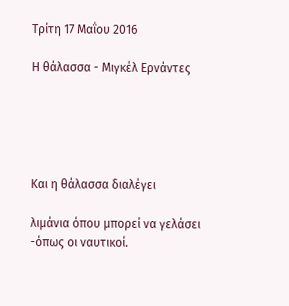Τρίτη 17 Μαΐου 2016

Η θάλασσα - Μιγκέλ Ερνάντες





Και η θάλασσα διαλέγει

λιμάνια όπου μπορεί να γελάσει
-όπως οι ναυτικοί.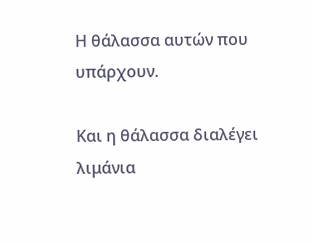Η θάλασσα αυτών που υπάρχουν.

Και η θάλασσα διαλέγει
λιμάνια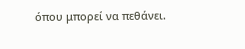όπου μπορεί να πεθάνει.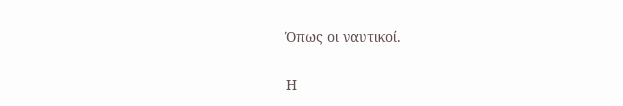Όπως οι ναυτικοί.

Η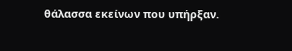θάλασσα εκείνων που υπήρξαν.